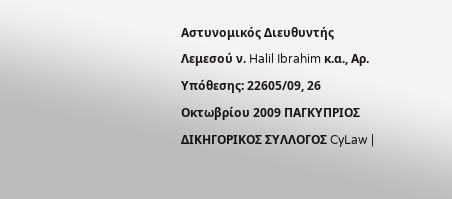Αστυνομικός Διευθυντής Λεμεσού ν. Halil Ibrahim κ.α., Αρ. Υπόθεσης: 22605/09, 26 Οκτωβρίου 2009 ΠΑΓΚΥΠΡΙΟΣ ΔΙΚΗΓΟΡΙΚΟΣ ΣΥΛΛΟΓΟΣ CyLaw |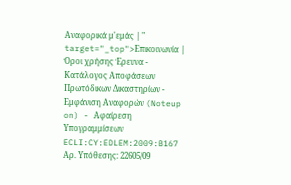Αναφορικά μ'εμάς | " target="_top">Επικοινωνία | Όροι χρήσης Έρευνα - Κατάλογος Αποφάσεων Πρωτόδικων Δικαστηρίων - Εμφάνιση Αναφορών (Noteup on) - Αφαίρεση Υπογραμμίσεων ECLI:CY:EDLEM:2009:B167 Αρ. Υπόθεσης: 22605/09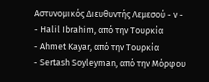Αστυνομικός Διευθυντής Λεμεσού - ν -
- Halil Ibrahim, από την Τουρκία
- Ahmet Kayar, από την Τουρκία
- Sertash Soyleyman, από την Μόρφου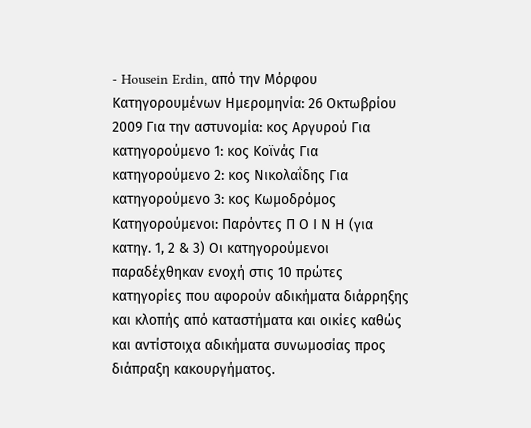- Housein Erdin, από την Μόρφου Κατηγορουμένων Ημερομηνία: 26 Οκτωβρίου 2009 Για την αστυνομία: κος Αργυρού Για κατηγορούμενο 1: κος Κοϊνάς Για κατηγορούμενο 2: κος Νικολαΐδης Για κατηγορούμενο 3: κος Κωμοδρόμος Κατηγορούμενοι: Παρόντες Π Ο Ι Ν Η (για κατηγ. 1, 2 & 3) Οι κατηγορούμενοι παραδέχθηκαν ενοχή στις 10 πρώτες κατηγορίες που αφορούν αδικήματα διάρρηξης και κλοπής από καταστήματα και οικίες καθώς και αντίστοιχα αδικήματα συνωμοσίας προς διάπραξη κακουργήματος.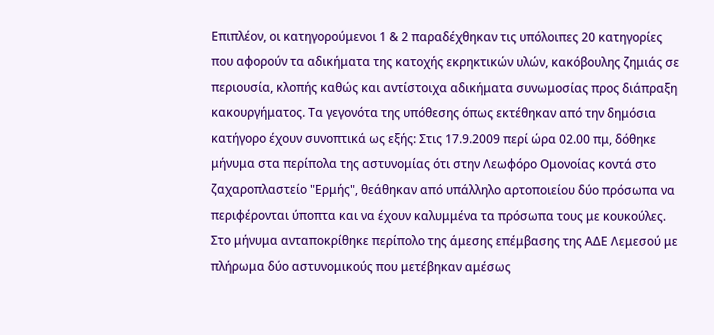Επιπλέον, οι κατηγορούμενοι 1 & 2 παραδέχθηκαν τις υπόλοιπες 20 κατηγορίες που αφορούν τα αδικήματα της κατοχής εκρηκτικών υλών, κακόβουλης ζημιάς σε περιουσία, κλοπής καθώς και αντίστοιχα αδικήματα συνωμοσίας προς διάπραξη κακουργήματος. Τα γεγονότα της υπόθεσης όπως εκτέθηκαν από την δημόσια κατήγορο έχουν συνοπτικά ως εξής: Στις 17.9.2009 περί ώρα 02.00 πμ, δόθηκε μήνυμα στα περίπολα της αστυνομίας ότι στην Λεωφόρο Ομονοίας κοντά στο ζαχαροπλαστείο "Ερμής", θεάθηκαν από υπάλληλο αρτοποιείου δύο πρόσωπα να περιφέρονται ύποπτα και να έχουν καλυμμένα τα πρόσωπα τους με κουκούλες. Στο μήνυμα ανταποκρίθηκε περίπολο της άμεσης επέμβασης της ΑΔΕ Λεμεσού με πλήρωμα δύο αστυνομικούς που μετέβηκαν αμέσως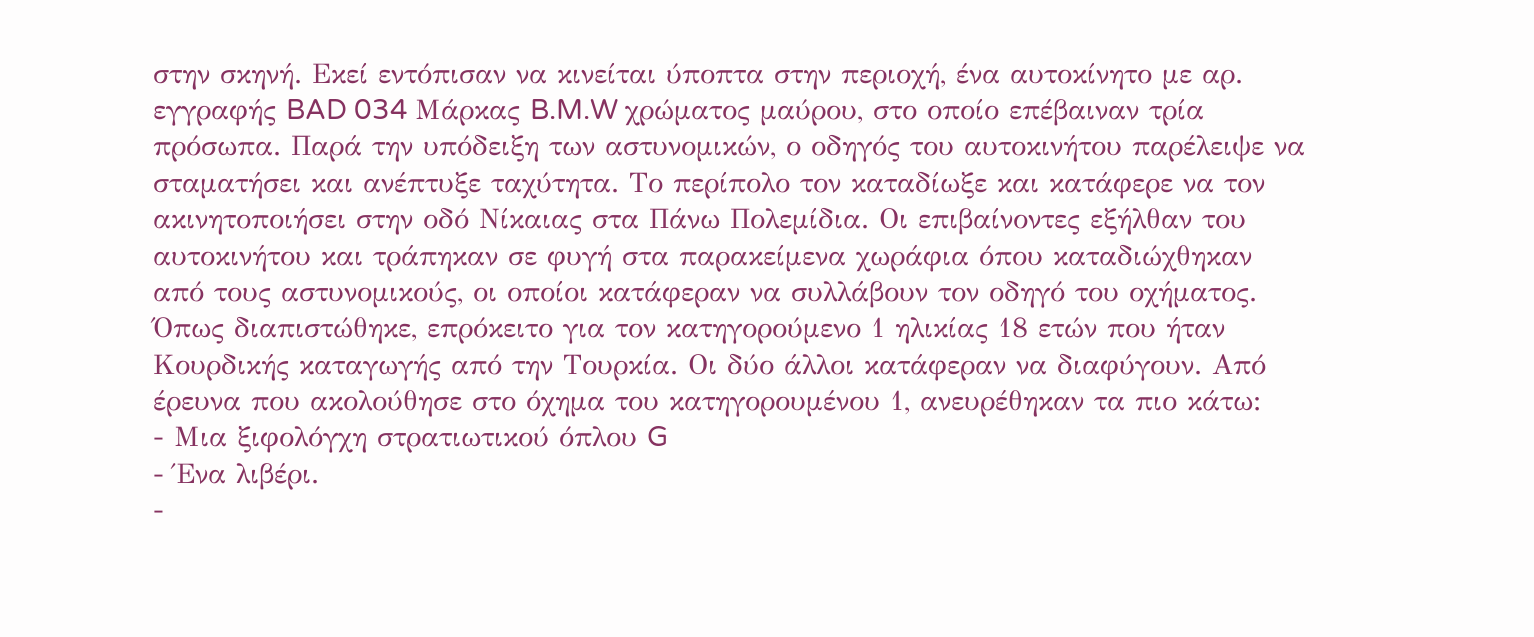στην σκηνή. Εκεί εντόπισαν να κινείται ύποπτα στην περιοχή, ένα αυτοκίνητο με αρ. εγγραφής BAD 034 Μάρκας B.M.W χρώματος μαύρου, στο οποίο επέβαιναν τρία πρόσωπα. Παρά την υπόδειξη των αστυνομικών, ο οδηγός του αυτοκινήτου παρέλειψε να σταματήσει και ανέπτυξε ταχύτητα. Το περίπολο τον καταδίωξε και κατάφερε να τον ακινητοποιήσει στην οδό Νίκαιας στα Πάνω Πολεμίδια. Οι επιβαίνοντες εξήλθαν του αυτοκινήτου και τράπηκαν σε φυγή στα παρακείμενα χωράφια όπου καταδιώχθηκαν από τους αστυνομικούς, οι οποίοι κατάφεραν να συλλάβουν τον οδηγό του οχήματος. Όπως διαπιστώθηκε, επρόκειτο για τον κατηγορούμενο 1 ηλικίας 18 ετών που ήταν Κουρδικής καταγωγής από την Τουρκία. Οι δύο άλλοι κατάφεραν να διαφύγουν. Από έρευνα που ακολούθησε στο όχημα του κατηγορουμένου 1, ανευρέθηκαν τα πιο κάτω:
- Μια ξιφολόγχη στρατιωτικού όπλου G
- Ένα λιβέρι.
-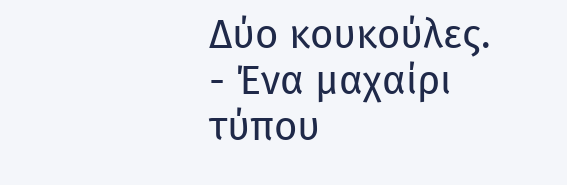Δύο κουκούλες.
- Ένα μαχαίρι τύπου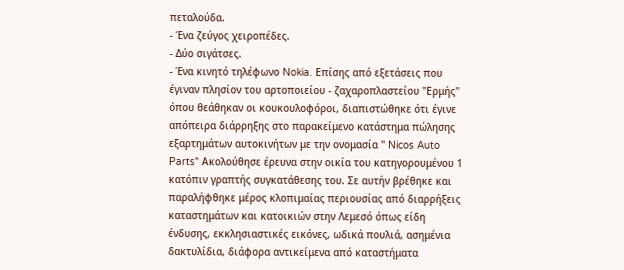πεταλούδα.
- Ένα ζεύγος χειροπέδες.
- Δύο σιγάτσες.
- Ένα κινητό τηλέφωνο Nokia. Επίσης από εξετάσεις που έγιναν πλησίον του αρτοποιείου - ζαχαροπλαστείου "Ερμής" όπου θεάθηκαν οι κουκουλοφόροι, διαπιστώθηκε ότι έγινε απόπειρα διάρρηξης στο παρακείμενο κατάστημα πώλησης εξαρτημάτων αυτοκινήτων με την ονομασία " Nicos Auto Parts" Ακολούθησε έρευνα στην οικία του κατηγορουμένου 1 κατόπιν γραπτής συγκατάθεσης του. Σε αυτήν βρέθηκε και παραλήφθηκε μέρος κλοπιμαίας περιουσίας από διαρρήξεις καταστημάτων και κατοικιών στην Λεμεσό όπως είδη ένδυσης, εκκλησιαστικές εικόνες, ωδικά πουλιά, ασημένια δακτυλίδια, διάφορα αντικείμενα από καταστήματα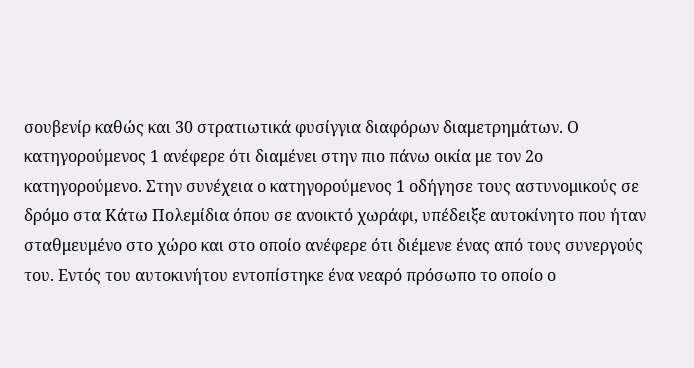σουβενίρ καθώς και 30 στρατιωτικά φυσίγγια διαφόρων διαμετρημάτων. Ο κατηγορούμενος 1 ανέφερε ότι διαμένει στην πιο πάνω οικία με τον 2ο κατηγορούμενο. Στην συνέχεια ο κατηγορούμενος 1 οδήγησε τους αστυνομικούς σε δρόμο στα Κάτω Πολεμίδια όπου σε ανοικτό χωράφι, υπέδειξε αυτοκίνητο που ήταν σταθμευμένο στο χώρο και στο οποίο ανέφερε ότι διέμενε ένας από τους συνεργούς του. Εντός του αυτοκινήτου εντοπίστηκε ένα νεαρό πρόσωπο το οποίο ο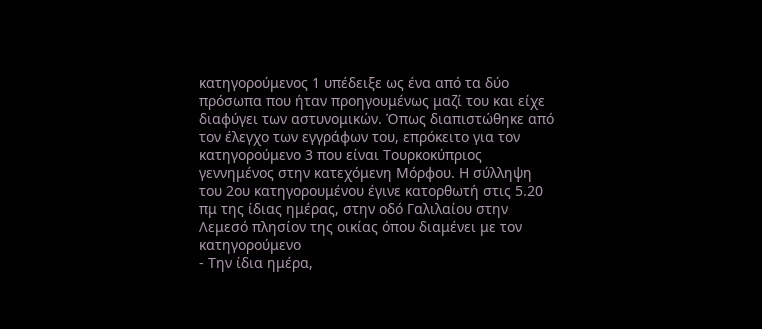κατηγορούμενος 1 υπέδειξε ως ένα από τα δύο πρόσωπα που ήταν προηγουμένως μαζί του και είχε διαφύγει των αστυνομικών. Όπως διαπιστώθηκε από τον έλεγχο των εγγράφων του, επρόκειτο για τον κατηγορούμενο 3 που είναι Τουρκοκύπριος γεννημένος στην κατεχόμενη Μόρφου. Η σύλληψη του 2ου κατηγορουμένου έγινε κατορθωτή στις 5.20 πμ της ίδιας ημέρας, στην οδό Γαλιλαίου στην Λεμεσό πλησίον της οικίας όπου διαμένει με τον κατηγορούμενο
- Την ίδια ημέρα,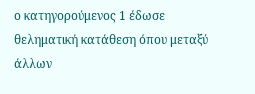ο κατηγορούμενος 1 έδωσε θεληματική κατάθεση όπου μεταξύ άλλων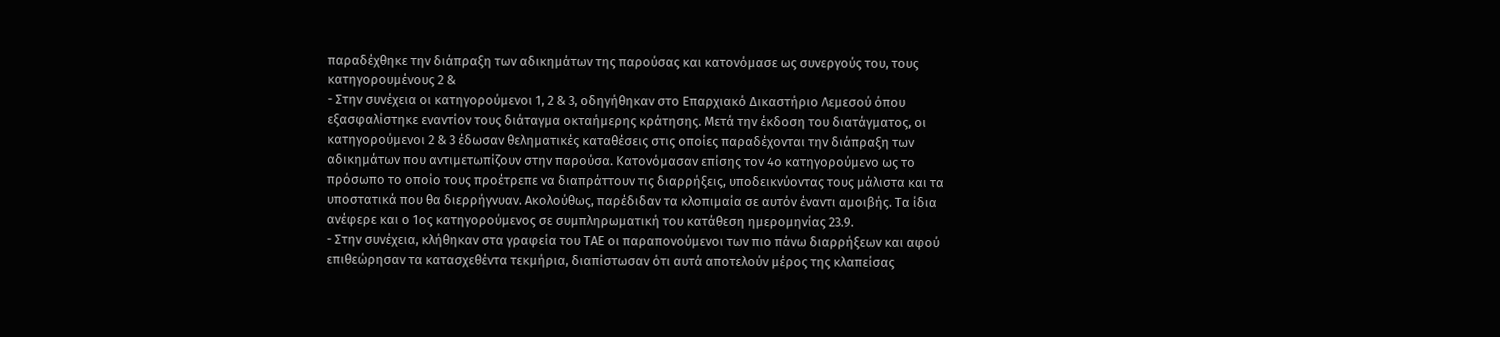παραδέχθηκε την διάπραξη των αδικημάτων της παρούσας και κατονόμασε ως συνεργούς του, τους κατηγορουμένους 2 &
- Στην συνέχεια οι κατηγορούμενοι 1, 2 & 3, οδηγήθηκαν στο Επαρχιακό Δικαστήριο Λεμεσού όπου εξασφαλίστηκε εναντίον τους διάταγμα οκταήμερης κράτησης. Μετά την έκδοση του διατάγματος, οι κατηγορούμενοι 2 & 3 έδωσαν θεληματικές καταθέσεις στις οποίες παραδέχονται την διάπραξη των αδικημάτων που αντιμετωπίζουν στην παρούσα. Κατονόμασαν επίσης τον 4ο κατηγορούμενο ως το πρόσωπο το οποίο τους προέτρεπε να διαπράττουν τις διαρρήξεις, υποδεικνύοντας τους μάλιστα και τα υποστατικά που θα διερρήγνυαν. Ακολούθως, παρέδιδαν τα κλοπιμαία σε αυτόν έναντι αμοιβής. Τα ίδια ανέφερε και ο 1ος κατηγορούμενος σε συμπληρωματική του κατάθεση ημερομηνίας 23.9.
- Στην συνέχεια, κλήθηκαν στα γραφεία του ΤΑΕ οι παραπονούμενοι των πιο πάνω διαρρήξεων και αφού επιθεώρησαν τα κατασχεθέντα τεκμήρια, διαπίστωσαν ότι αυτά αποτελούν μέρος της κλαπείσας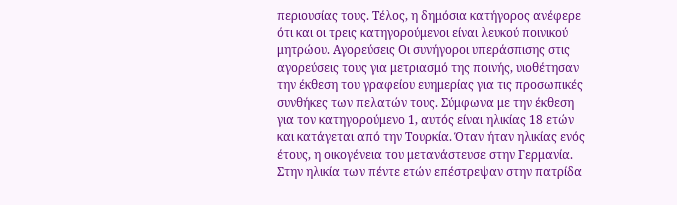περιουσίας τους. Τέλος, η δημόσια κατήγορος ανέφερε ότι και οι τρεις κατηγορούμενοι είναι λευκού ποινικού μητρώου. Αγορεύσεις Οι συνήγοροι υπεράσπισης στις αγορεύσεις τους για μετριασμό της ποινής, υιοθέτησαν την έκθεση του γραφείου ευημερίας για τις προσωπικές συνθήκες των πελατών τους. Σύμφωνα με την έκθεση για τον κατηγορούμενο 1, αυτός είναι ηλικίας 18 ετών και κατάγεται από την Τουρκία. Όταν ήταν ηλικίας ενός έτους, η οικογένεια του μετανάστευσε στην Γερμανία. Στην ηλικία των πέντε ετών επέστρεψαν στην πατρίδα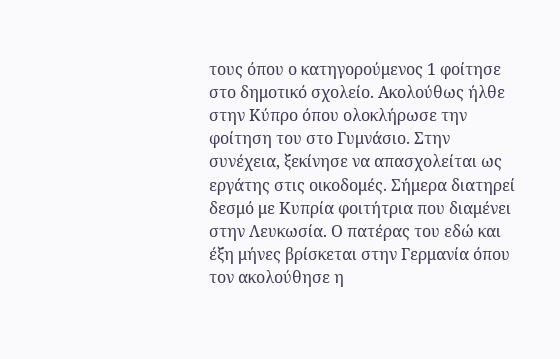τους όπου ο κατηγορούμενος 1 φοίτησε στο δημοτικό σχολείο. Ακολούθως ήλθε στην Κύπρο όπου ολοκλήρωσε την φοίτηση του στο Γυμνάσιο. Στην συνέχεια, ξεκίνησε να απασχολείται ως εργάτης στις οικοδομές. Σήμερα διατηρεί δεσμό με Κυπρία φοιτήτρια που διαμένει στην Λευκωσία. Ο πατέρας του εδώ και έξη μήνες βρίσκεται στην Γερμανία όπου τον ακολούθησε η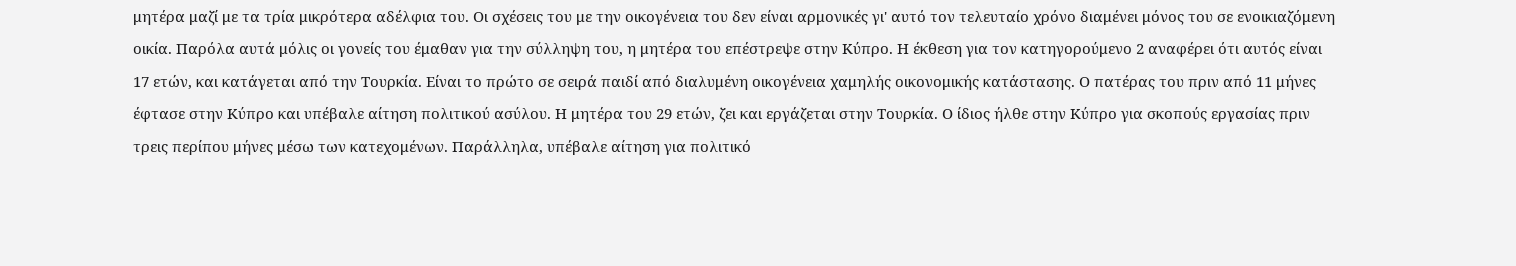μητέρα μαζί με τα τρία μικρότερα αδέλφια του. Οι σχέσεις του με την οικογένεια του δεν είναι αρμονικές γι' αυτό τον τελευταίο χρόνο διαμένει μόνος του σε ενοικιαζόμενη οικία. Παρόλα αυτά μόλις οι γονείς του έμαθαν για την σύλληψη του, η μητέρα του επέστρεψε στην Κύπρο. Η έκθεση για τον κατηγορούμενο 2 αναφέρει ότι αυτός είναι 17 ετών, και κατάγεται από την Τουρκία. Είναι το πρώτο σε σειρά παιδί από διαλυμένη οικογένεια χαμηλής οικονομικής κατάστασης. Ο πατέρας του πριν από 11 μήνες έφτασε στην Κύπρο και υπέβαλε αίτηση πολιτικού ασύλου. Η μητέρα του 29 ετών, ζει και εργάζεται στην Τουρκία. Ο ίδιος ήλθε στην Κύπρο για σκοπούς εργασίας πριν τρεις περίπου μήνες μέσω των κατεχομένων. Παράλληλα, υπέβαλε αίτηση για πολιτικό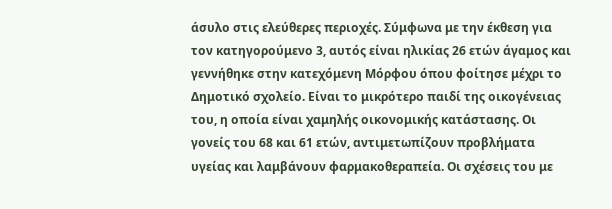άσυλο στις ελεύθερες περιοχές. Σύμφωνα με την έκθεση για τον κατηγορούμενο 3, αυτός είναι ηλικίας 26 ετών άγαμος και γεννήθηκε στην κατεχόμενη Μόρφου όπου φοίτησε μέχρι το Δημοτικό σχολείο. Είναι το μικρότερο παιδί της οικογένειας του, η οποία είναι χαμηλής οικονομικής κατάστασης. Οι γονείς του 68 και 61 ετών, αντιμετωπίζουν προβλήματα υγείας και λαμβάνουν φαρμακοθεραπεία. Οι σχέσεις του με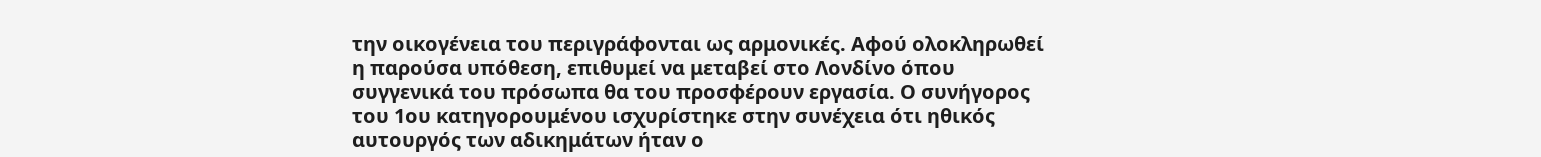την οικογένεια του περιγράφονται ως αρμονικές. Αφού ολοκληρωθεί η παρούσα υπόθεση, επιθυμεί να μεταβεί στο Λονδίνο όπου συγγενικά του πρόσωπα θα του προσφέρουν εργασία. Ο συνήγορος του 1ου κατηγορουμένου ισχυρίστηκε στην συνέχεια ότι ηθικός αυτουργός των αδικημάτων ήταν ο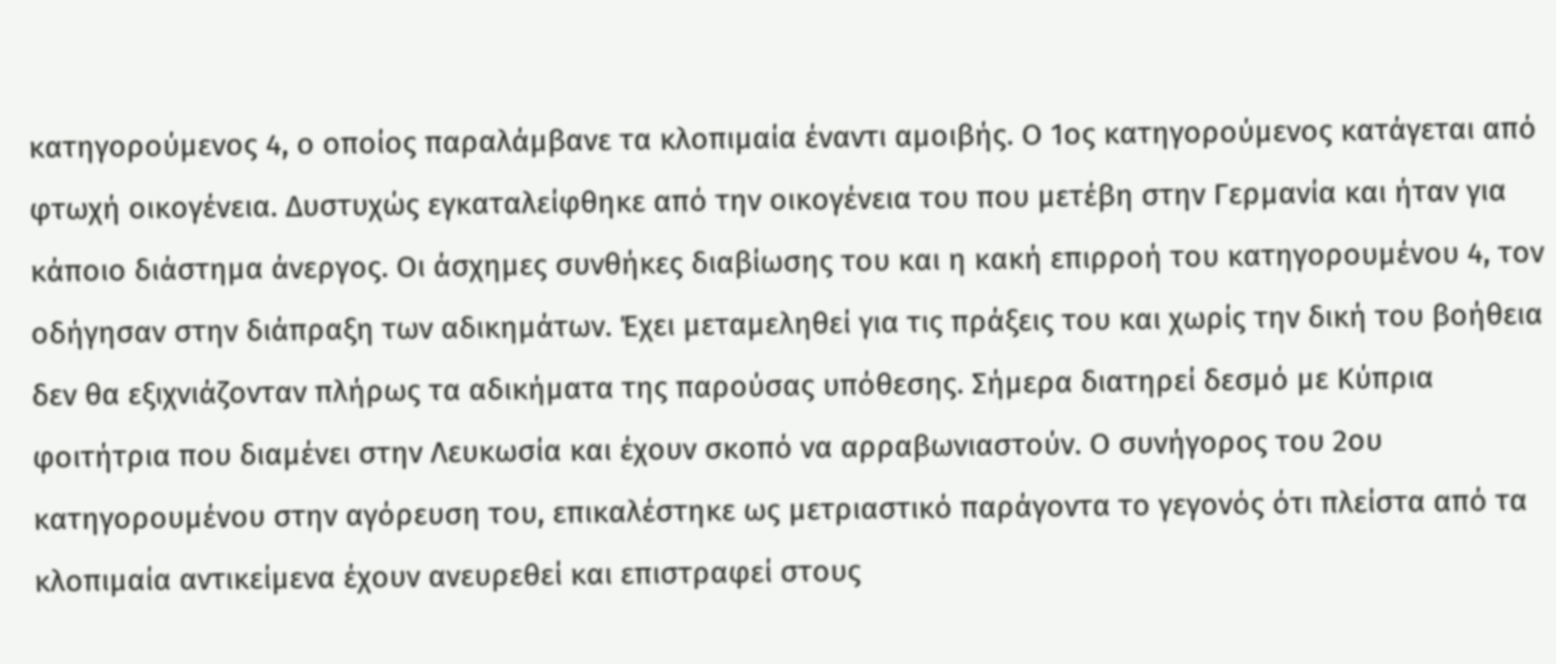κατηγορούμενος 4, ο οποίος παραλάμβανε τα κλοπιμαία έναντι αμοιβής. Ο 1ος κατηγορούμενος κατάγεται από φτωχή οικογένεια. Δυστυχώς εγκαταλείφθηκε από την οικογένεια του που μετέβη στην Γερμανία και ήταν για κάποιο διάστημα άνεργος. Οι άσχημες συνθήκες διαβίωσης του και η κακή επιρροή του κατηγορουμένου 4, τον οδήγησαν στην διάπραξη των αδικημάτων. Έχει μεταμεληθεί για τις πράξεις του και χωρίς την δική του βοήθεια δεν θα εξιχνιάζονταν πλήρως τα αδικήματα της παρούσας υπόθεσης. Σήμερα διατηρεί δεσμό με Κύπρια φοιτήτρια που διαμένει στην Λευκωσία και έχουν σκοπό να αρραβωνιαστούν. Ο συνήγορος του 2ου κατηγορουμένου στην αγόρευση του, επικαλέστηκε ως μετριαστικό παράγοντα το γεγονός ότι πλείστα από τα κλοπιμαία αντικείμενα έχουν ανευρεθεί και επιστραφεί στους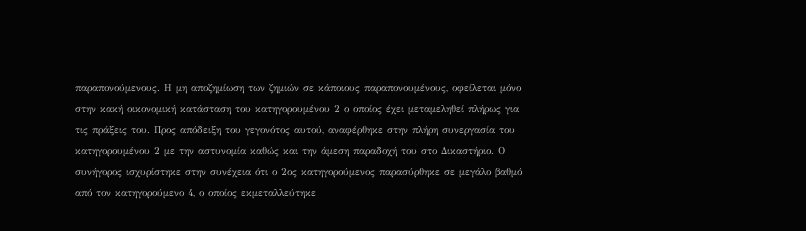παραπονούμενους. Η μη αποζημίωση των ζημιών σε κάποιους παραπονουμένους, οφείλεται μόνο στην κακή οικονομική κατάσταση του κατηγορουμένου 2 ο οποίος έχει μεταμεληθεί πλήρως για τις πράξεις του. Προς απόδειξη του γεγονότος αυτού, αναφέρθηκε στην πλήρη συνεργασία του κατηγορουμένου 2 με την αστυνομία καθώς και την άμεση παραδοχή του στο Δικαστήριο. Ο συνήγορος ισχυρίστηκε στην συνέχεια ότι ο 2ος κατηγορούμενος παρασύρθηκε σε μεγάλο βαθμό από τον κατηγορούμενο 4, ο οποίος εκμεταλλεύτηκε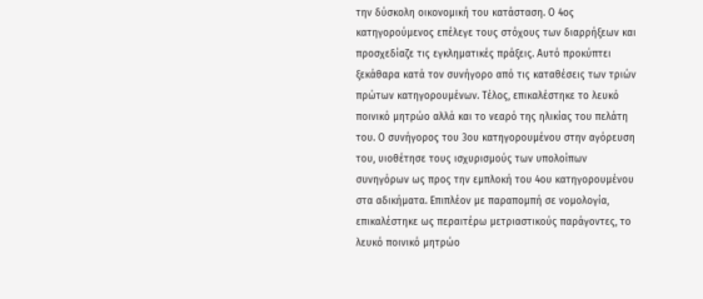την δύσκολη οικονομική του κατάσταση. Ο 4ος κατηγορούμενος επέλεγε τους στόχους των διαρρήξεων και προσχεδίαζε τις εγκληματικές πράξεις. Αυτό προκύπτει ξεκάθαρα κατά τον συνήγορο από τις καταθέσεις των τριών πρώτων κατηγορουμένων. Τέλος, επικαλέστηκε το λευκό ποινικό μητρώο αλλά και το νεαρό της ηλικίας του πελάτη του. Ο συνήγορος του 3ου κατηγορουμένου στην αγόρευση του, υιοθέτησε τους ισχυρισμούς των υπολοίπων συνηγόρων ως προς την εμπλοκή του 4ου κατηγορουμένου στα αδικήματα. Επιπλέον με παραπομπή σε νομολογία, επικαλέστηκε ως περαιτέρω μετριαστικούς παράγοντες, το λευκό ποινικό μητρώο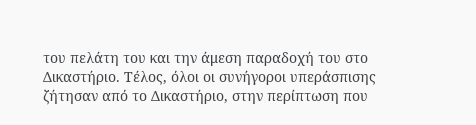του πελάτη του και την άμεση παραδοχή του στο Δικαστήριο. Τέλος, όλοι οι συνήγοροι υπεράσπισης ζήτησαν από το Δικαστήριο, στην περίπτωση που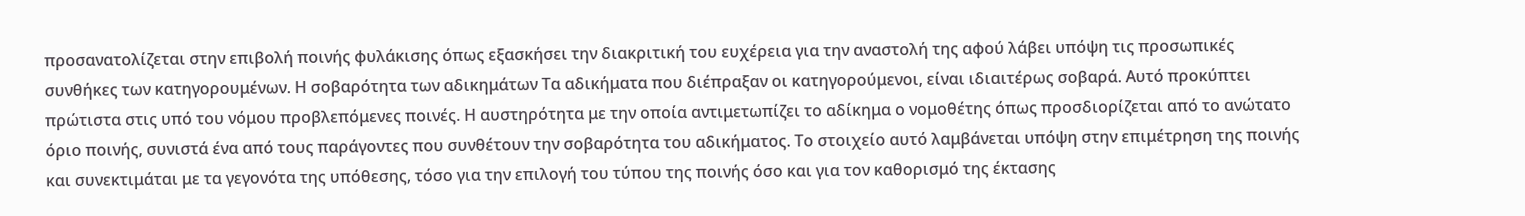προσανατολίζεται στην επιβολή ποινής φυλάκισης όπως εξασκήσει την διακριτική του ευχέρεια για την αναστολή της αφού λάβει υπόψη τις προσωπικές συνθήκες των κατηγορουμένων. Η σοβαρότητα των αδικημάτων Τα αδικήματα που διέπραξαν οι κατηγορούμενοι, είναι ιδιαιτέρως σοβαρά. Αυτό προκύπτει πρώτιστα στις υπό του νόμου προβλεπόμενες ποινές. Η αυστηρότητα με την οποία αντιμετωπίζει το αδίκημα ο νομοθέτης όπως προσδιορίζεται από το ανώτατο όριο ποινής, συνιστά ένα από τους παράγοντες που συνθέτουν την σοβαρότητα του αδικήματος. Το στοιχείο αυτό λαμβάνεται υπόψη στην επιμέτρηση της ποινής και συνεκτιμάται με τα γεγονότα της υπόθεσης, τόσο για την επιλογή του τύπου της ποινής όσο και για τον καθορισμό της έκτασης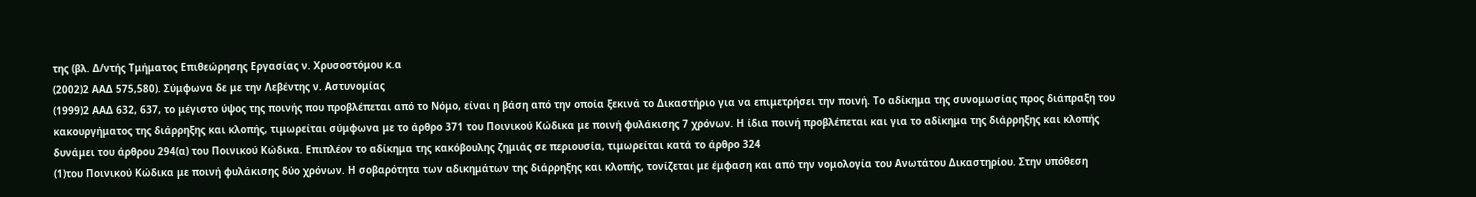της (βλ. Δ/ντής Τμήματος Επιθεώρησης Εργασίας ν. Χρυσοστόμου κ.α
(2002)2 ΑΑΔ 575,580). Σύμφωνα δε με την Λεβέντης ν. Αστυνομίας
(1999)2 ΑΑΔ 632, 637, το μέγιστο ύψος της ποινής που προβλέπεται από το Νόμο, είναι η βάση από την οποία ξεκινά το Δικαστήριο για να επιμετρήσει την ποινή. Το αδίκημα της συνομωσίας προς διάπραξη του κακουργήματος της διάρρηξης και κλοπής, τιμωρείται σύμφωνα με το άρθρο 371 του Ποινικού Κώδικα με ποινή φυλάκισης 7 χρόνων. Η ίδια ποινή προβλέπεται και για το αδίκημα της διάρρηξης και κλοπής δυνάμει του άρθρου 294(α) του Ποινικού Κώδικα. Επιπλέον το αδίκημα της κακόβουλης ζημιάς σε περιουσία, τιμωρείται κατά το άρθρο 324
(1)του Ποινικού Κώδικα με ποινή φυλάκισης δύο χρόνων. Η σοβαρότητα των αδικημάτων της διάρρηξης και κλοπής, τονίζεται με έμφαση και από την νομολογία του Ανωτάτου Δικαστηρίου. Στην υπόθεση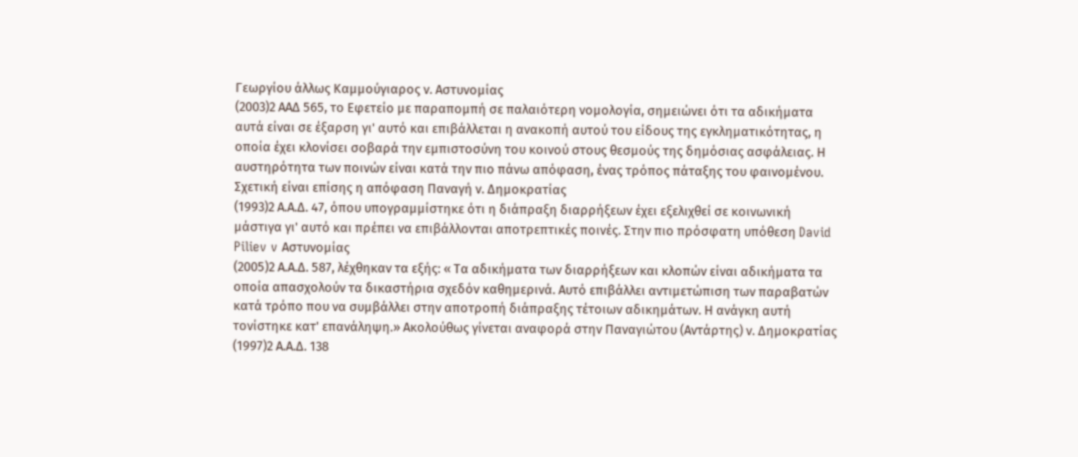Γεωργίου άλλως Καμμούγιαρος ν. Αστυνομίας
(2003)2 ΑΑΔ 565, το Εφετείο με παραπομπή σε παλαιότερη νομολογία, σημειώνει ότι τα αδικήματα αυτά είναι σε έξαρση γι' αυτό και επιβάλλεται η ανακοπή αυτού του είδους της εγκληματικότητας, η οποία έχει κλονίσει σοβαρά την εμπιστοσύνη του κοινού στους θεσμούς της δημόσιας ασφάλειας. Η αυστηρότητα των ποινών είναι κατά την πιο πάνω απόφαση, ένας τρόπος πάταξης του φαινομένου. Σχετική είναι επίσης η απόφαση Παναγή ν. Δημοκρατίας
(1993)2 Α.Α.Δ. 47, όπου υπογραμμίστηκε ότι η διάπραξη διαρρήξεων έχει εξελιχθεί σε κοινωνική μάστιγα γι' αυτό και πρέπει να επιβάλλονται αποτρεπτικές ποινές. Στην πιο πρόσφατη υπόθεση David Piliev v Αστυνομίας
(2005)2 Α.Α.Δ. 587, λέχθηκαν τα εξής: « Τα αδικήματα των διαρρήξεων και κλοπών είναι αδικήματα τα οποία απασχολούν τα δικαστήρια σχεδόν καθημερινά. Αυτό επιβάλλει αντιμετώπιση των παραβατών κατά τρόπο που να συμβάλλει στην αποτροπή διάπραξης τέτοιων αδικημάτων. Η ανάγκη αυτή τονίστηκε κατ' επανάληψη.» Ακολούθως γίνεται αναφορά στην Παναγιώτου (Αντάρτης) ν. Δημοκρατίας
(1997)2 Α.Α.Δ. 138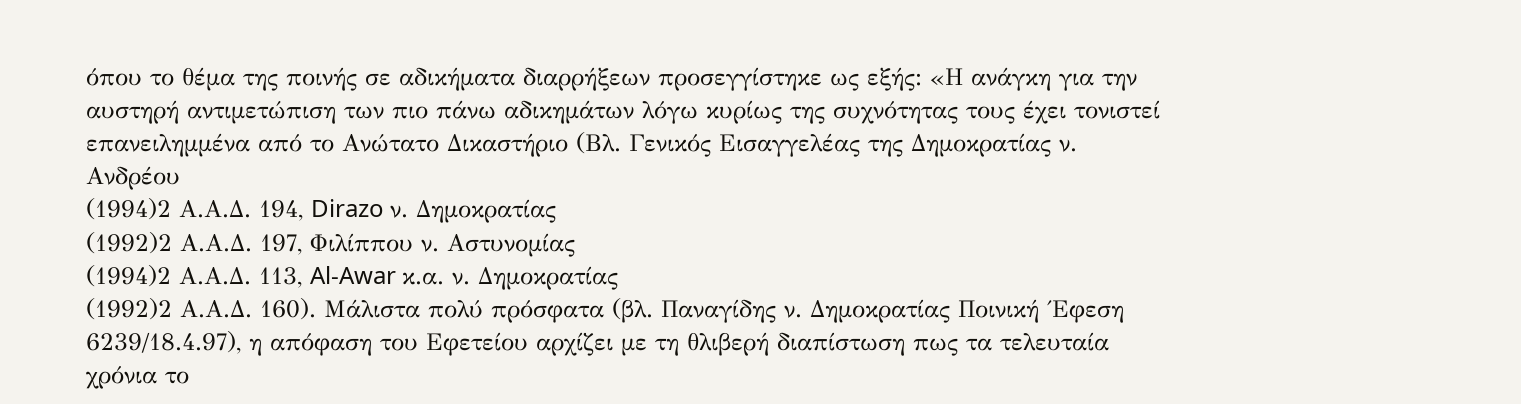όπου το θέμα της ποινής σε αδικήματα διαρρήξεων προσεγγίστηκε ως εξής: «Η ανάγκη για την αυστηρή αντιμετώπιση των πιο πάνω αδικημάτων λόγω κυρίως της συχνότητας τους έχει τονιστεί επανειλημμένα από το Ανώτατο Δικαστήριο (Βλ. Γενικός Εισαγγελέας της Δημοκρατίας ν. Ανδρέου
(1994)2 Α.Α.Δ. 194, Dirazo ν. Δημοκρατίας
(1992)2 Α.Α.Δ. 197, Φιλίππου ν. Αστυνομίας
(1994)2 Α.Α.Δ. 113, Al-Awar κ.α. ν. Δημοκρατίας
(1992)2 Α.Α.Δ. 160). Μάλιστα πολύ πρόσφατα (βλ. Παναγίδης ν. Δημοκρατίας Ποινική ΄Εφεση 6239/18.4.97), η απόφαση του Εφετείου αρχίζει με τη θλιβερή διαπίστωση πως τα τελευταία χρόνια το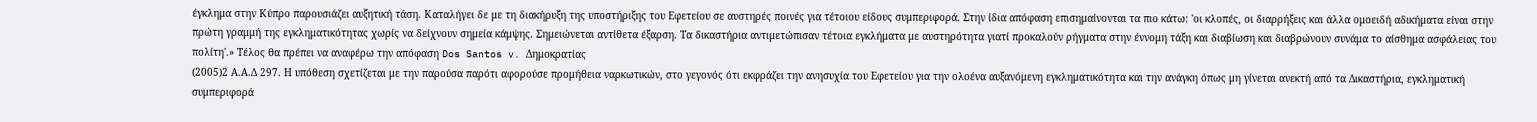έγκλημα στην Κύπρο παρουσιάζει αυξητική τάση. Καταλήγει δε με τη διακήρυξη της υποστήριξης του Εφετείου σε αυστηρές ποινές για τέτοιου είδους συμπεριφορά. Στην ίδια απόφαση επισημαίνονται τα πιο κάτω: 'οι κλοπές, οι διαρρήξεις και άλλα ομοειδή αδικήματα είναι στην πρώτη γραμμή της εγκληματικότητας χωρίς να δείχνουν σημεία κάμψης. Σημειώνεται αντίθετα έξαρση. Τα δικαστήρια αντιμετώπισαν τέτοια εγκλήματα με αυστηρότητα γιατί προκαλούν ρήγματα στην έννομη τάξη και διαβίωση και διαβρώνουν συνάμα το αίσθημα ασφάλειας του πολίτη'.» Τέλος θα πρέπει να αναφέρω την απόφαση Dos Santos v. Δημοκρατίας
(2005)2 Α.Α.Δ 297. Η υπόθεση σχετίζεται με την παρούσα παρότι αφορούσε προμήθεια ναρκωτικών, στο γεγονός ότι εκφράζει την ανησυχία του Εφετείου για την ολοένα αυξανόμενη εγκληματικότητα και την ανάγκη όπως μη γίνεται ανεκτή από τα Δικαστήρια, εγκληματική συμπεριφορά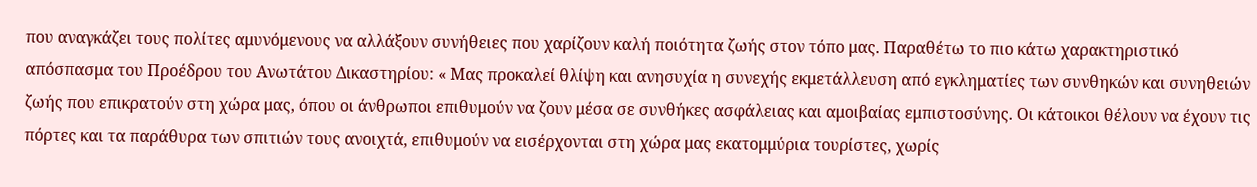που αναγκάζει τους πολίτες αμυνόμενους να αλλάξουν συνήθειες που χαρίζουν καλή ποιότητα ζωής στον τόπο μας. Παραθέτω το πιο κάτω χαρακτηριστικό απόσπασμα του Προέδρου του Ανωτάτου Δικαστηρίου: « Μας προκαλεί θλίψη και ανησυχία η συνεχής εκμετάλλευση από εγκληματίες των συνθηκών και συνηθειών ζωής που επικρατούν στη χώρα μας, όπου οι άνθρωποι επιθυμούν να ζουν μέσα σε συνθήκες ασφάλειας και αμοιβαίας εμπιστοσύνης. Οι κάτοικοι θέλουν να έχουν τις πόρτες και τα παράθυρα των σπιτιών τους ανοιχτά, επιθυμούν να εισέρχονται στη χώρα μας εκατομμύρια τουρίστες, χωρίς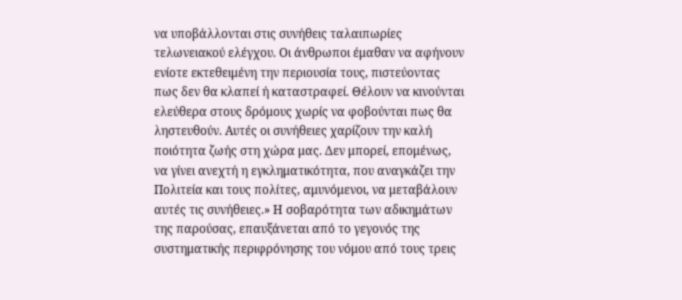να υποβάλλονται στις συνήθεις ταλαιπωρίες τελωνειακού ελέγχου. Οι άνθρωποι έμαθαν να αφήνουν ενίοτε εκτεθειμένη την περιουσία τους, πιστεύοντας πως δεν θα κλαπεί ή καταστραφεί. Θέλουν να κινούνται ελεύθερα στους δρόμους χωρίς να φοβούνται πως θα ληστευθούν. Αυτές οι συνήθειες χαρίζουν την καλή ποιότητα ζωής στη χώρα μας. Δεν μπορεί, επομένως, να γίνει ανεχτή η εγκληματικότητα, που αναγκάζει την Πολιτεία και τους πολίτες, αμυνόμενοι, να μεταβάλουν αυτές τις συνήθειες.» Η σοβαρότητα των αδικημάτων της παρούσας, επαυξάνεται από το γεγονός της συστηματικής περιφρόνησης του νόμου από τους τρεις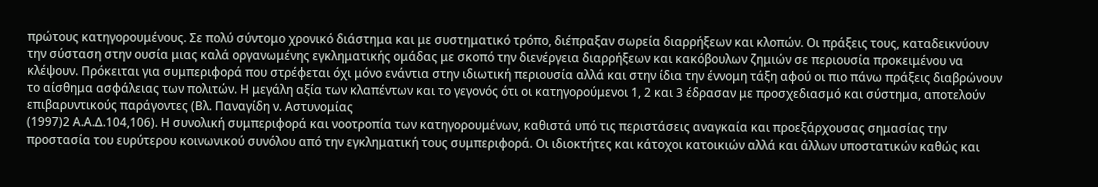πρώτους κατηγορουμένους. Σε πολύ σύντομο χρονικό διάστημα και με συστηματικό τρόπο, διέπραξαν σωρεία διαρρήξεων και κλοπών. Οι πράξεις τους, καταδεικνύουν την σύσταση στην ουσία μιας καλά οργανωμένης εγκληματικής ομάδας με σκοπό την διενέργεια διαρρήξεων και κακόβουλων ζημιών σε περιουσία προκειμένου να κλέψουν. Πρόκειται για συμπεριφορά που στρέφεται όχι μόνο ενάντια στην ιδιωτική περιουσία αλλά και στην ίδια την έννομη τάξη αφού οι πιο πάνω πράξεις διαβρώνουν το αίσθημα ασφάλειας των πολιτών. Η μεγάλη αξία των κλαπέντων και το γεγονός ότι οι κατηγορούμενοι 1, 2 και 3 έδρασαν με προσχεδιασμό και σύστημα, αποτελούν επιβαρυντικούς παράγοντες (Βλ. Παναγίδη ν. Αστυνομίας
(1997)2 Α.Α.Δ.104,106). Η συνολική συμπεριφορά και νοοτροπία των κατηγορουμένων, καθιστά υπό τις περιστάσεις αναγκαία και προεξάρχουσας σημασίας την προστασία του ευρύτερου κοινωνικού συνόλου από την εγκληματική τους συμπεριφορά. Οι ιδιοκτήτες και κάτοχοι κατοικιών αλλά και άλλων υποστατικών καθώς και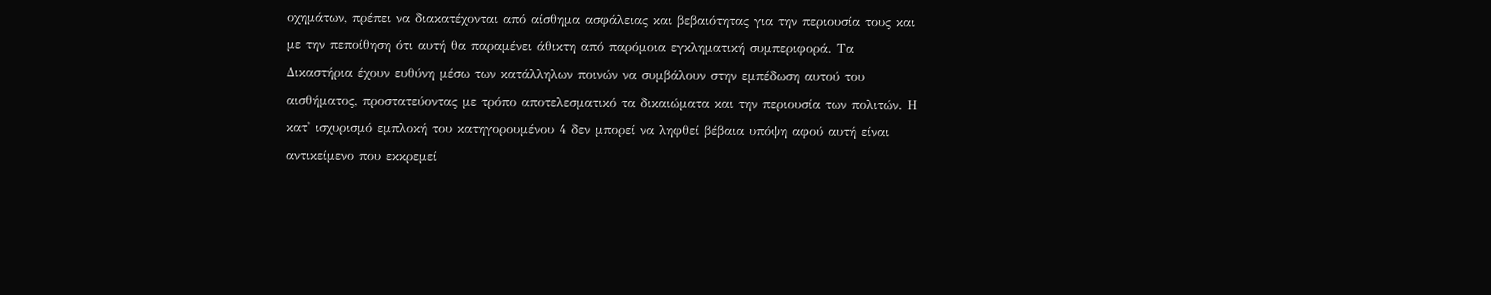οχημάτων, πρέπει να διακατέχονται από αίσθημα ασφάλειας και βεβαιότητας για την περιουσία τους και με την πεποίθηση ότι αυτή θα παραμένει άθικτη από παρόμοια εγκληματική συμπεριφορά. Τα Δικαστήρια έχουν ευθύνη μέσω των κατάλληλων ποινών να συμβάλουν στην εμπέδωση αυτού του αισθήματος, προστατεύοντας με τρόπο αποτελεσματικό τα δικαιώματα και την περιουσία των πολιτών. Η κατ' ισχυρισμό εμπλοκή του κατηγορουμένου 4 δεν μπορεί να ληφθεί βέβαια υπόψη αφού αυτή είναι αντικείμενο που εκκρεμεί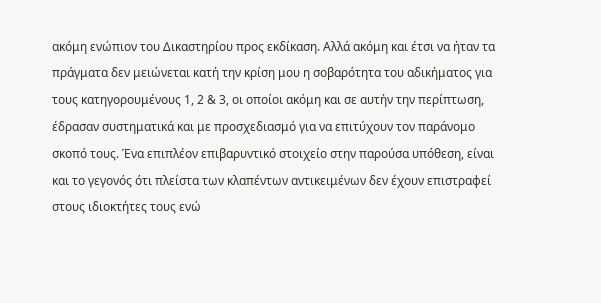ακόμη ενώπιον του Δικαστηρίου προς εκδίκαση. Αλλά ακόμη και έτσι να ήταν τα πράγματα δεν μειώνεται κατή την κρίση μου η σοβαρότητα του αδικήματος για τους κατηγορουμένους 1, 2 & 3, οι οποίοι ακόμη και σε αυτήν την περίπτωση, έδρασαν συστηματικά και με προσχεδιασμό για να επιτύχουν τον παράνομο σκοπό τους. Ένα επιπλέον επιβαρυντικό στοιχείο στην παρούσα υπόθεση, είναι και το γεγονός ότι πλείστα των κλαπέντων αντικειμένων δεν έχουν επιστραφεί στους ιδιοκτήτες τους ενώ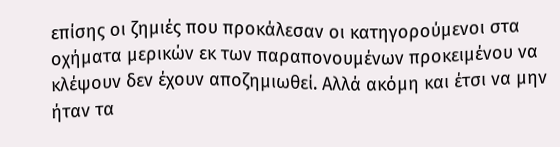επίσης οι ζημιές που προκάλεσαν οι κατηγορούμενοι στα οχήματα μερικών εκ των παραπονουμένων προκειμένου να κλέψουν δεν έχουν αποζημιωθεί. Αλλά ακόμη και έτσι να μην ήταν τα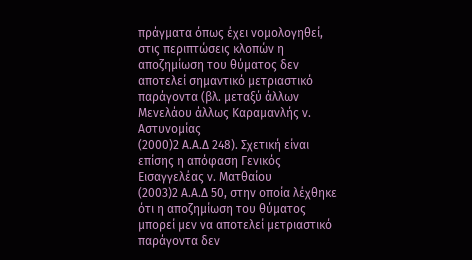πράγματα όπως έχει νομολογηθεί, στις περιπτώσεις κλοπών η αποζημίωση του θύματος δεν αποτελεί σημαντικό μετριαστικό παράγοντα (βλ. μεταξύ άλλων Μενελάου άλλως Καραμανλής ν. Αστυνομίας
(2000)2 Α.Α.Δ 248). Σχετική είναι επίσης η απόφαση Γενικός Εισαγγελέας ν. Ματθαίου
(2003)2 Α.Α.Δ 50, στην οποία λέχθηκε ότι η αποζημίωση του θύματος μπορεί μεν να αποτελεί μετριαστικό παράγοντα δεν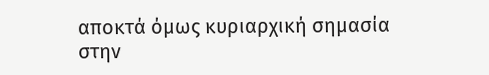αποκτά όμως κυριαρχική σημασία στην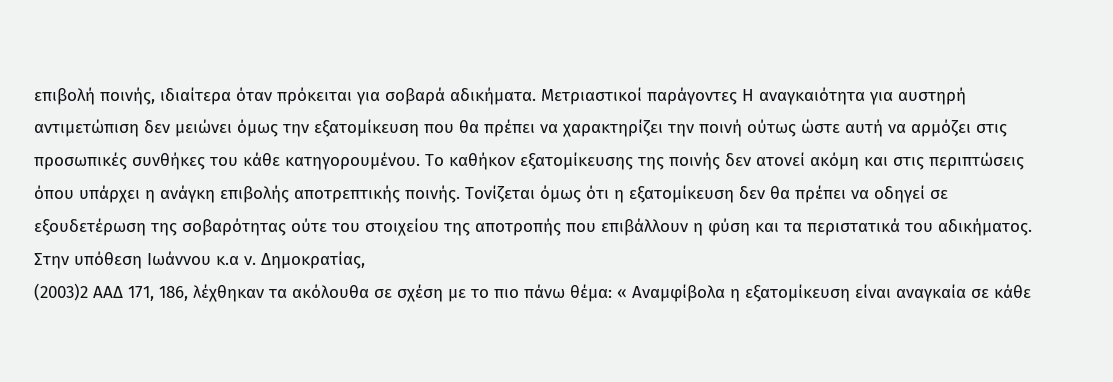επιβολή ποινής, ιδιαίτερα όταν πρόκειται για σοβαρά αδικήματα. Μετριαστικοί παράγοντες Η αναγκαιότητα για αυστηρή αντιμετώπιση δεν μειώνει όμως την εξατομίκευση που θα πρέπει να χαρακτηρίζει την ποινή ούτως ώστε αυτή να αρμόζει στις προσωπικές συνθήκες του κάθε κατηγορουμένου. Το καθήκον εξατομίκευσης της ποινής δεν ατονεί ακόμη και στις περιπτώσεις όπου υπάρχει η ανάγκη επιβολής αποτρεπτικής ποινής. Τονίζεται όμως ότι η εξατομίκευση δεν θα πρέπει να οδηγεί σε εξουδετέρωση της σοβαρότητας ούτε του στοιχείου της αποτροπής που επιβάλλουν η φύση και τα περιστατικά του αδικήματος. Στην υπόθεση Ιωάννου κ.α ν. Δημοκρατίας,
(2003)2 ΑΑΔ 171, 186, λέχθηκαν τα ακόλουθα σε σχέση με το πιο πάνω θέμα: « Αναμφίβολα η εξατομίκευση είναι αναγκαία σε κάθε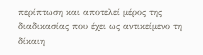περίπτωση και αποτελεί μέρος της διαδικασίας που έχει ως αντικείμενο τη δίκαιη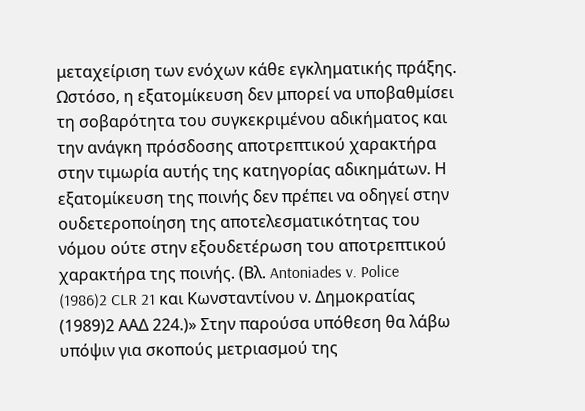μεταχείριση των ενόχων κάθε εγκληματικής πράξης. Ωστόσο, η εξατομίκευση δεν μπορεί να υποβαθμίσει τη σοβαρότητα του συγκεκριμένου αδικήματος και την ανάγκη πρόσδοσης αποτρεπτικού χαρακτήρα στην τιμωρία αυτής της κατηγορίας αδικημάτων. Η εξατομίκευση της ποινής δεν πρέπει να οδηγεί στην ουδετεροποίηση της αποτελεσματικότητας του νόμου ούτε στην εξουδετέρωση του αποτρεπτικού χαρακτήρα της ποινής. (Βλ. Antoniades v. Police
(1986)2 CLR 21 και Κωνσταντίνου ν. Δημοκρατίας
(1989)2 ΑΑΔ 224.)» Στην παρούσα υπόθεση θα λάβω υπόψιν για σκοπούς μετριασμού της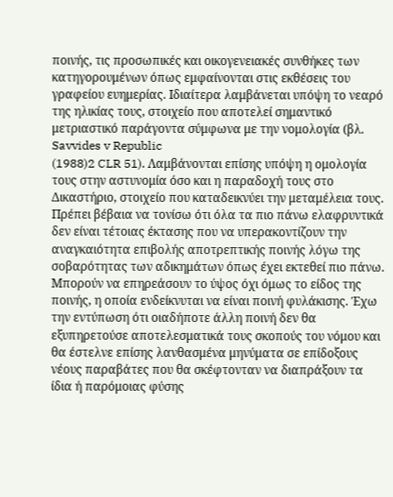ποινής, τις προσωπικές και οικογενειακές συνθήκες των κατηγορουμένων όπως εμφαίνονται στις εκθέσεις του γραφείου ευημερίας. Ιδιαίτερα λαμβάνεται υπόψη το νεαρό της ηλικίας τους, στοιχείο που αποτελεί σημαντικό μετριαστικό παράγοντα σύμφωνα με την νομολογία (βλ. Savvides v Republic
(1988)2 CLR 51). Λαμβάνονται επίσης υπόψη η ομολογία τους στην αστυνομία όσο και η παραδοχή τους στο Δικαστήριο, στοιχείο που καταδεικνύει την μεταμέλεια τους. Πρέπει βέβαια να τονίσω ότι όλα τα πιο πάνω ελαφρυντικά δεν είναι τέτοιας έκτασης που να υπερακοντίζουν την αναγκαιότητα επιβολής αποτρεπτικής ποινής λόγω της σοβαρότητας των αδικημάτων όπως έχει εκτεθεί πιο πάνω. Μπορούν να επηρεάσουν το ύψος όχι όμως το είδος της ποινής, η οποία ενδείκνυται να είναι ποινή φυλάκισης. Έχω την εντύπωση ότι οιαδήποτε άλλη ποινή δεν θα εξυπηρετούσε αποτελεσματικά τους σκοπούς του νόμου και θα έστελνε επίσης λανθασμένα μηνύματα σε επίδοξους νέους παραβάτες που θα σκέφτονταν να διαπράξουν τα ίδια ή παρόμοιας φύσης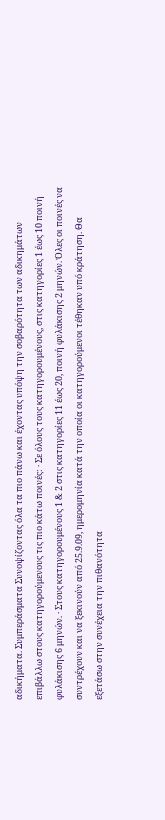αδικήματα. Συμπεράσματα Συνοψίζοντας όλα τα πιο πάνω και έχοντας υπόψη την σοβαρότητα των αδικημάτων επιβάλλω στους κατηγορούμενους τις πιο κάτω ποινές: · Σε όλους τους κατηγορουμένους, στις κατηγορίες 1 έως 10 ποινή φυλάκισης 6 μηνών. · Στους κατηγορουμένους 1 & 2 στις κατηγορίες 11 έως 20, ποινή φυλάκισης 2 μηνών. Όλες οι ποινές να συντρέχουν και να ξεκινούν από 25.9.09, ημερομηνία κατά την οποία οι κατηγορούμενοι τέθηκαν υπό κράτηση. Θα εξετάσω στην συνέχεια την πιθανότητα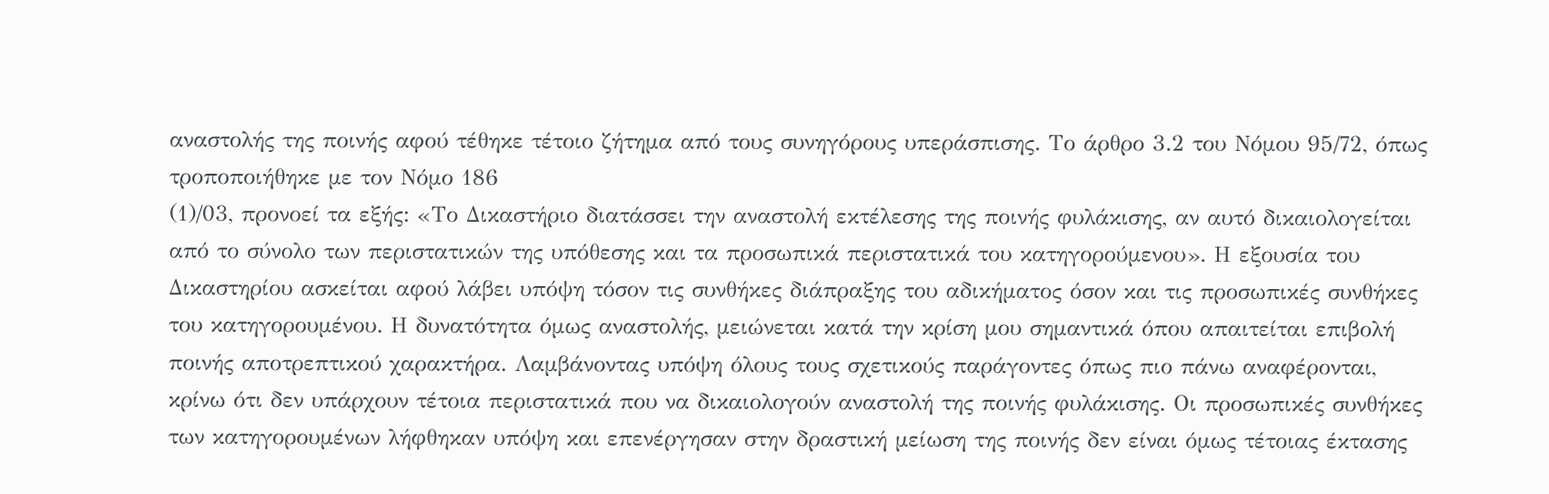αναστολής της ποινής αφού τέθηκε τέτοιο ζήτημα από τους συνηγόρους υπεράσπισης. Το άρθρο 3.2 του Νόμου 95/72, όπως τροποποιήθηκε με τον Νόμο 186
(1)/03, προνοεί τα εξής: «Το Δικαστήριο διατάσσει την αναστολή εκτέλεσης της ποινής φυλάκισης, αν αυτό δικαιολογείται από το σύνολο των περιστατικών της υπόθεσης και τα προσωπικά περιστατικά του κατηγορούμενου». Η εξουσία του Δικαστηρίου ασκείται αφού λάβει υπόψη τόσον τις συνθήκες διάπραξης του αδικήματος όσον και τις προσωπικές συνθήκες του κατηγορουμένου. Η δυνατότητα όμως αναστολής, μειώνεται κατά την κρίση μου σημαντικά όπου απαιτείται επιβολή ποινής αποτρεπτικού χαρακτήρα. Λαμβάνοντας υπόψη όλους τους σχετικούς παράγοντες όπως πιο πάνω αναφέρονται, κρίνω ότι δεν υπάρχουν τέτοια περιστατικά που να δικαιολογούν αναστολή της ποινής φυλάκισης. Οι προσωπικές συνθήκες των κατηγορουμένων λήφθηκαν υπόψη και επενέργησαν στην δραστική μείωση της ποινής δεν είναι όμως τέτοιας έκτασης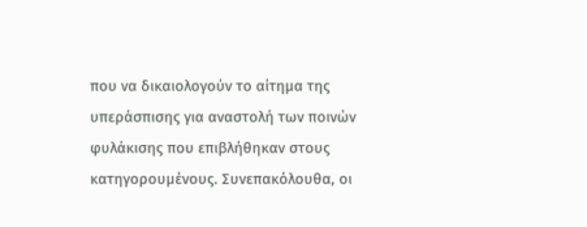που να δικαιολογούν το αίτημα της υπεράσπισης για αναστολή των ποινών φυλάκισης που επιβλήθηκαν στους κατηγορουμένους. Συνεπακόλουθα, οι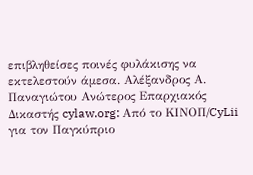επιβληθείσες ποινές φυλάκισης να εκτελεστούν άμεσα. Αλέξανδρος Α. Παναγιώτου Ανώτερος Επαρχιακός Δικαστής cylaw.org: Από το ΚΙΝOΠ/CyLii για τον Παγκύπριο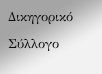Δικηγορικό Σύλλογο